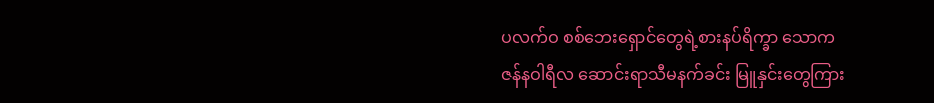ပလက်ဝ စစ်ဘေးရှောင်တွေရဲ့စားနပ်ရိက္ခာ သောက
ဇန်နဝါရီလ ဆောင်းရာသီမနက်ခင်း မြူနှင်းတွေကြား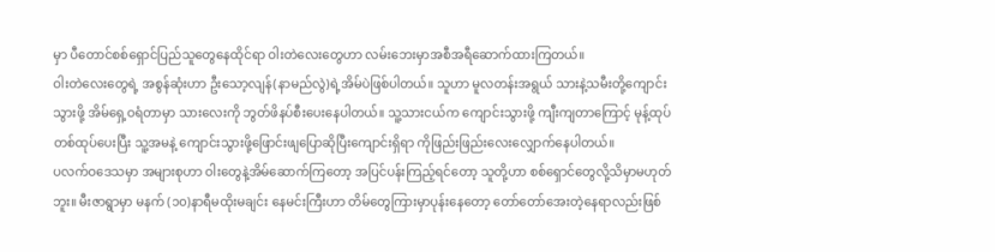မှာ ပီတောင်စစ်ရှောင်ပြည်သူတွေနေထိုင်ရာ ဝါးတဲလေးတွေဟာ လမ်းဘေးမှာအစီအရီဆောက်ထားကြတယ်။
ဝါးတဲလေးတွေရဲ့ အစွန်ဆုံးဟာ ဦးသော့လျန်(နာမည်လွဲ)ရဲ့အိမ်ပဲဖြစ်ပါတယ်။ သူဟာ မူလတန်းအရွယ် သားနဲ့သမီးတို့ကျောင်းသွားဖို့ အိမ်ရှေ့ဝရံတာမှာ သားလေးကို ဘွတ်ဖိနပ်စီးပေးနေပါတယ်။ သူ့သားငယ်က ကျောင်းသွားဖို့ ကျီးကျတာကြောင့် မုန့်ထုပ်တစ်ထုပ်ပေးပြီး သူ့အမနဲ့ ကျောင်းသွားဖို့ဖြောင်းဖျပြောဆိုပြီးကျောင်းရှိရာ ကိုဖြည်းဖြည်းလေးလျှောက်နေပါတယ်။
ပလက်ဝဒေသမှာ အများစုဟာ ဝါးတွေနဲ့အိမ်ဆောက်ကြတော့ အပြင်ပန်းကြည့်ရင်တော့ သူတို့ဟာ စစ်ရှောင်တွေလို့သိမှာမဟုတ်ဘူး။ မီးဇာရွာမှာ မနက် (၁၀)နာရီမထိုးမချင်း နေမင်းကြီးဟာ တိမ်တွေကြားမှာပုန်းနေတော့ တော်တော်အေးတဲ့နေရာလည်းဖြစ်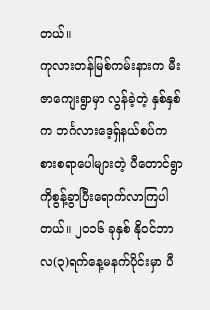တယ်။
ကုလားတန်မြစ်ကမ်းနားက မီးဇာကျေးရွာမှာ လွန်ခဲ့တဲ့ နှစ်နှစ်က ဘင်္ဂလားဒေ့ရှ်နယ်စပ်က စားစရာပေါများတဲ့ ပီတောင်ရွာကိုစွန့်ခွာပြီးရောက်လာကြပါတယ်။ ၂၀၁၆ ခုနှစ် နိုဝင်ဘာလ(၃)ရက်နေ့မနက်ပိုင်းမှာ ပီ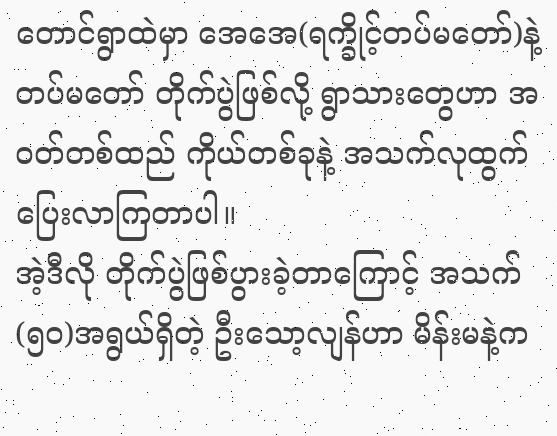တောင်ရွာထဲမှာ အေအေ(ရက္ခိုင့်တပ်မတော်)နဲ့တပ်မတော် တိုက်ပွဲဖြစ်လို့ ရွာသားတွေဟာ အဝတ်တစ်ထည် ကိုယ်တစ်ခုနဲ့ အသက်လုထွက်ပြေးလာကြတာပါ။
အဲ့ဒီလို တိုက်ပွဲဖြစ်ပွားခဲ့တာကြောင့် အသက်(၅၀)အရွယ်ရှိတဲ့ ဦးသော့လျန်ဟာ မိန်းမနဲ့က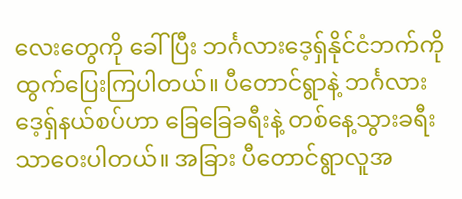လေးတွေကို ခေါ်ပြီး ဘင်္ဂလားဒေ့ရှ်နိုင်ငံဘက်ကိုထွက်ပြေးကြပါတယ်။ ပီတောင်ရွာနဲ့ ဘင်္ဂလားဒေ့ရှ်နယ်စပ်ဟာ ခြေခြေခရီးနဲ့ တစ်နေ့သွားခရီးသာဝေးပါတယ်။ အခြား ပီတောင်ရွာလူအ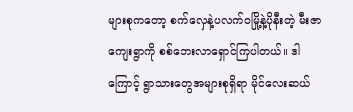များစုကတော့ စက်လှေနဲ့ပလက်ဝမြို့နဲ့ပိုနီးတဲ့ မီးဇာကျေးရွာကို စစ်ဘေးလာရှောင်ကြပါတယ်။ ဒါကြောင့် ရွာသားတွေအများစုရှိရာ မိုင်လေးဆယ်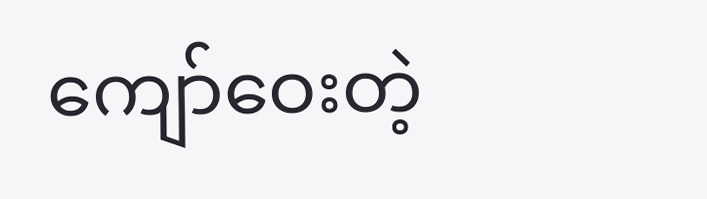ကျော်ဝေးတဲ့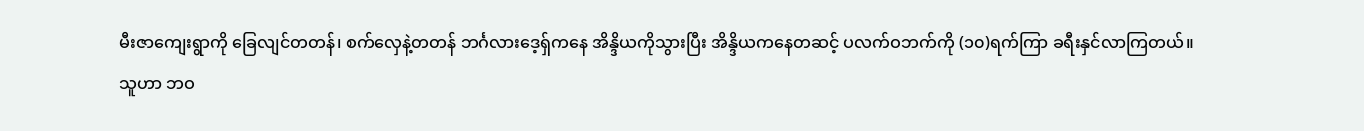မီးဇာကျေးရွာကို ခြေလျင်တတန်၊ စက်လှေနဲ့တတန် ဘင်္ဂလားဒေ့ရှ်ကနေ အိန္ဒိယကိုသွားပြီး အိန္ဒိယကနေတဆင့် ပလက်ဝဘက်ကို (၁၀)ရက်ကြာ ခရီးနှင်လာကြတယ်။
သူဟာ ဘဝ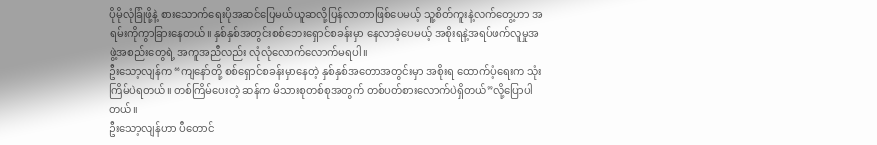ပိုမိုလုံခြုံဖို့နဲ့ စားသောက်ရေးပိုအဆင်ပြေမယ်ယူဆလို့ပြန်လာတာဖြစ်ပေမယ့် သူ့စိတ်ကူးနဲ့လက်တွေ့ဟာ အရမ်းကိုကွာခြားနေတယ်။ နှစ်နှစ်အတွင်းစစ်ဘေးရှောင်စခန်းမှာ နေလာခဲ့ပေမယ့် အစိုးရနဲ့အရပ်ဖက်လူမှုအဖွဲ့အစည်းတွေရဲ့ အကူအညီလည်း လုံလုံလောက်လောက်မရပါ။
ဦးသော့လျန်က “ကျနော်တို့ စစ်ရှောင်စခန်းမှာနေတဲ့ နှစ်နှစ်အတောအတွင်းမှာ အစိုးရ ထောက်ပံ့ရေးက သုံးကြိမ်ပဲရတယ်။ တစ်ကြိမ်ပေးတဲ့ ဆန်က မိသားစုတစ်စုအတွက် တစ်ပတ်စားလောက်ပဲရှိတယ်”လို့ပြောပါတယ်။
ဦးသော့လျန်ဟာ ပီတောင်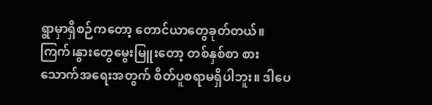ရွာမှာရှိစဉ်ကတော့ တောင်ယာတွေခုတ်တယ်။ ကြက်၊နွားတွေမွေးမြူးတော့ တစ်နှစ်စာ စားသောက်အရေးအတွက် စိတ်ပူစရာမရှိပါဘူး။ ဒါပေ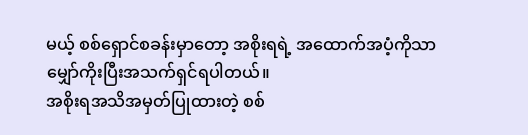မယ့် စစ်ရှောင်စခန်းမှာတော့ အစိုးရရဲ့ အထောက်အပံ့ကိုသာမျှော်ကိုးပြီးအသက်ရှင်ရပါတယ်။
အစိုးရအသိအမှတ်ပြုထားတဲ့ စစ်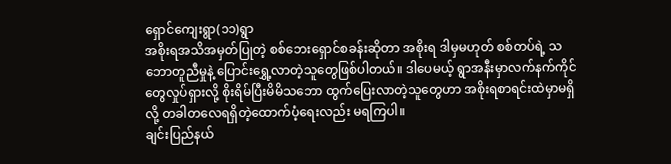ရှောင်ကျေးရွာ(၁၁)ရွာ
အစိုးရအသိအမှတ်ပြုတဲ့ စစ်ဘေးရှောင်စခန်းဆိုတာ အစိုးရ ဒါမှမဟုတ် စစ်တပ်ရဲ့ သဘောတူညီမှုနဲ့ ပြောင်းရွှေ့လာတဲ့သူတွေဖြစ်ပါတယ်။ ဒါပေမယ့် ရွာအနီးမှာလက်နက်ကိုင်တွေလှုပ်ရှားလို့ စိုးရိမ်ပြီးမိမိသဘော ထွက်ပြေးလာတဲ့သူတွေဟာ အစိုးရစာရင်းထဲမှာမရှိလို့ တခါတလေရရှိတဲ့ထောက်ပံ့ရေးလည်း မရကြပါ။
ချင်းပြည်နယ်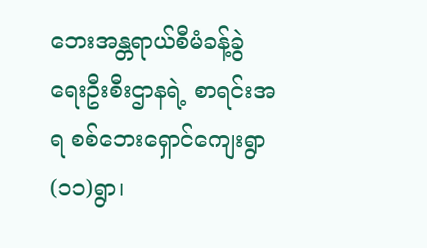ဘေးအန္တရာယ်စီမံခန့်ခွဲရေးဦးစီးဌာနရဲ့ စာရင်းအရ စစ်ဘေးရှောင်ကျေးရွာ (၁၁)ရွာ၊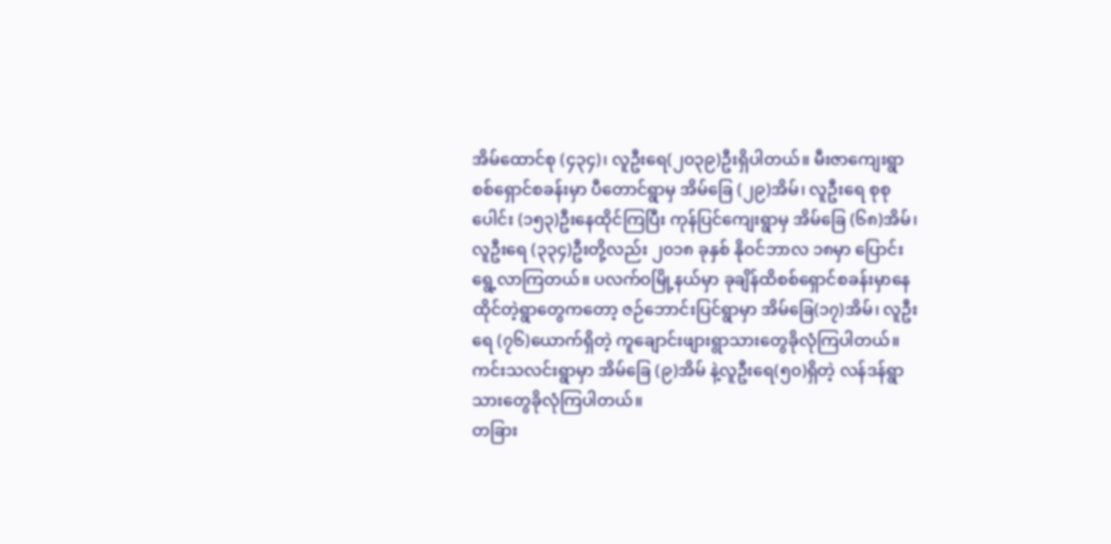အိမ်ထောင်စု (၄၃၄)၊ လူဦးရေ(၂၀၃၉)ဦးရှိပါတယ်။ မီးဇာကျေးရွာ စစ်ရှောင်စခန်းမှာ ပီတောင်ရွာမှ အိမ်ခြေ (၂၉)အိမ်၊ လူဦးရေ စုစုပေါင်း (၁၅၃)ဦးနေထိုင်ကြပြီး ကုန်ပြင်ကျေးရွာမှ အိမ်ခြေ (၆၈)အိမ်၊ လူဦးရေ (၃၃၄)ဦးတို့လည်း ၂၀၁၈ ခုနှစ် နိုဝင်ဘာလ ၁၈မှာ ပြောင်းရွေ့လာကြတယ်။ ပလက်ဝမြို့နယ်မှာ ခုချိန်ထိစစ်ရှောင်စခန်းမှာနေထိုင်တဲ့ရွာတွေကတော့ ဇဉ်ဘောင်းပြင်ရွာမှာ အိမ်ခြေ(၁၇)အိမ်၊ လူဦးရေ (၇၆)ယောက်ရှိတဲ့ ကူချောင်းဖျားရွာသားတွေခိုလုံကြပါတယ်။ ကင်းသလင်းရွာမှာ အိမ်ခြေ (၉)အိမ် နဲ့လူဦးရေ(၅၀)ရှိတဲ့ လန်ဒန်ရွာသားတွေခိုလုံကြပါတယ်။
တခြား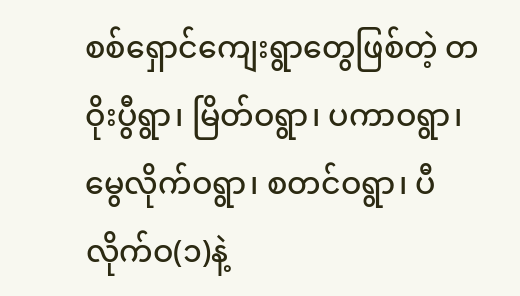စစ်ရှောင်ကျေးရွာတွေဖြစ်တဲ့ တဝိုးပွီရွာ၊ မြိတ်ဝရွာ၊ ပကာဝရွာ၊ မွေလိုက်ဝရွာ၊ စတင်ဝရွာ၊ ပီလိုက်ဝ(၁)နဲ့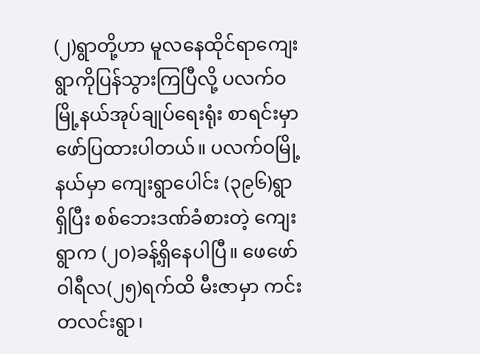(၂)ရွာတို့ဟာ မူလနေထိုင်ရာကျေးရွာကိုပြန်သွားကြပြီလို့ ပလက်ဝမြို့နယ်အုပ်ချုပ်ရေးရုံး စာရင်းမှာဖော်ပြထားပါတယ်။ ပလက်ဝမြို့နယ်မှာ ကျေးရွာပေါင်း (၃၉၆)ရွာရှိပြီး စစ်ဘေးဒဏ်ခံစားတဲ့ ကျေးရွာက (၂၀)ခန့်ရှိနေပါပြီ။ ဖေဖော်ဝါရီလ(၂၅)ရက်ထိ မီးဇာမှာ ကင်းတလင်းရွာ၊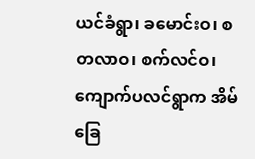ယင်ခံရွာ၊ ခမောင်းဝ၊ စတလာဝ၊ စက်လင်ဝ၊ ကျောက်ပလင်ရွာက အိမ်ခြေ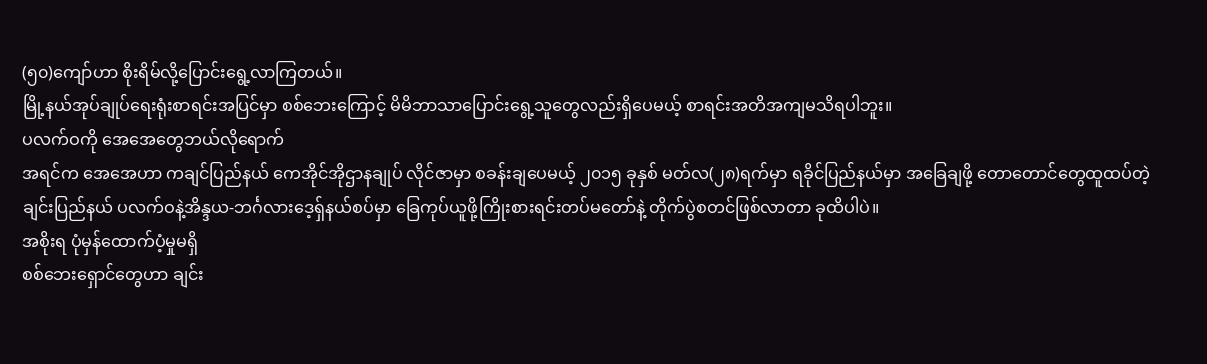(၅၀)ကျော်ဟာ စိုးရိမ်လို့ပြောင်းရွေ့လာကြတယ်။
မြို့နယ်အုပ်ချုပ်ရေးရုံးစာရင်းအပြင်မှာ စစ်ဘေးကြောင့် မိမိဘာသာပြောင်းရွေ့သူတွေလည်းရှိပေမယ့် စာရင်းအတိအကျမသိရပါဘူး။
ပလက်ဝကို အေအေတွေဘယ်လိုရောက်
အရင်က အေအေဟာ ကချင်ပြည်နယ် ကေအိုင်အိုဌာနချုပ် လိုင်ဇာမှာ စခန်းချပေမယ့် ၂၀၁၅ ခုနှစ် မတ်လ(၂၈)ရက်မှာ ရခိုင်ပြည်နယ်မှာ အခြေချဖို့ တောတောင်တွေထူထပ်တဲ့ ချင်းပြည်နယ် ပလက်ဝနဲ့အိန္ဒယ-ဘင်္ဂလားဒေ့ရှ်နယ်စပ်မှာ ခြေကုပ်ယူဖို့ကြိုးစားရင်းတပ်မတော်နဲ့ တိုက်ပွဲစတင်ဖြစ်လာတာ ခုထိပါပဲ။
အစိုးရ ပုံမှန်ထောက်ပံ့မှုမရှိ
စစ်ဘေးရှောင်တွေဟာ ချင်း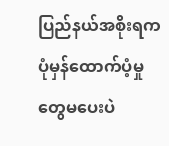ပြည်နယ်အစိုးရက ပုံမှန်ထောက်ပံ့မှုတွေမပေးပဲ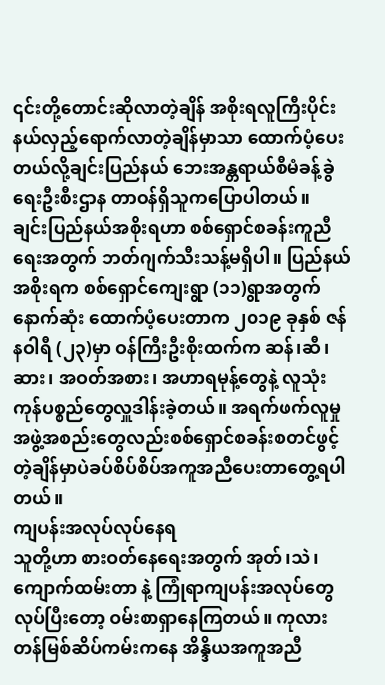၎င်းတို့တောင်းဆိုလာတဲ့ချိန် အစိုးရလူကြီးပိုင်းနယ်လှည့်ရောက်လာတဲ့ချိန်မှာသာ ထောက်ပံ့ပေးတယ်လို့ချင်းပြည်နယ် ဘေးအန္တရာယ်စီမံခန့်ခွဲရေးဦးစီးဌာန တာဝန်ရှိသူကပြောပါတယ်။
ချင်းပြည်နယ်အစိုးရဟာ စစ်ရှောင်စခန်းကူညီရေးအတွက် ဘတ်ဂျက်သီးသန့်မရှိပါ။ ပြည်နယ်အစိုးရက စစ်ရှောင်ကျေးရွာ (၁၁)ရွာအတွက်နောက်ဆုံး ထောက်ပံ့ပေးတာက ၂၀၁၉ ခုနှစ် ဇန်နဝါရီ (၂၃)မှာ ဝန်ကြီးဦးစိုးထက်က ဆန်၊ဆီ၊ဆား၊ အဝတ်အစား၊ အဟာရမုန့်တွေနဲ့ လူသုံးကုန်ပစ္စည်တွေလှူဒါန်းခဲ့တယ်။ အရက်ဖက်လူမှုအဖွဲ့အစည်းတွေလည်းစစ်ရှောင်စခန်းစတင်ဖွင့်တဲ့ချိန်မှာပဲခပ်စိပ်စိပ်အကူအညီပေးတာတွေ့ရပါတယ်။
ကျပန်းအလုပ်လုပ်နေရ
သူတို့ဟာ စားဝတ်နေရေးအတွက် အုတ်၊သဲ၊ကျောက်ထမ်းတာ နဲ့ ကြုံရာကျပန်းအလုပ်တွေလုပ်ပြီးတော့ ဝမ်းစာရှာနေကြတယ်။ ကုလားတန်မြစ်ဆိပ်ကမ်းကနေ အိန္ဒိယအကူအညီ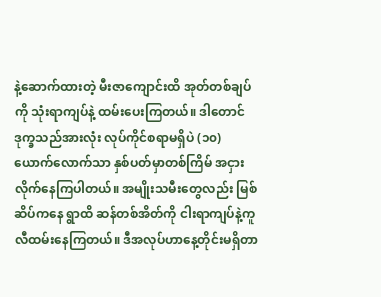နဲ့ဆောက်ထားတဲ့ မီးဇာကျောင်းထိ အုတ်တစ်ချပ်ကို သုံးရာကျပ်နဲ့ ထမ်းပေးကြတယ်။ ဒါတောင် ဒုက္ခသည်အားလုံး လုပ်ကိုင်စရာမရှိပဲ (၁၀)ယောက်လောက်သာ နှစ်ပတ်မှာတစ်ကြိမ် အငှားလိုက်နေကြပါတယ်။ အမျိုးသမီးတွေလည်း မြစ်ဆိပ်ကနေ ရွာထိ ဆန်တစ်အိတ်ကို ငါးရာကျပ်နဲ့ကူလီထမ်းနေကြတယ်။ ဒီအလုပ်ဟာနေ့တိုင်းမရှိတာ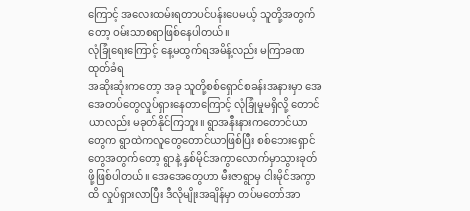ကြောင့် အလေးထမ်းရတာပင်ပန်းပေမယ့် သူတို့အတွက်တော့ ဝမ်းသာစရာဖြစ်နေပါတယ်။
လုံခြုံရေးကြောင့် နေ့မထွက်ရအမိန့်လည်း မကြာခဏထုတ်ခံရ
အဆိုးဆုံးကတော့ အခု သူတို့စစ်ရှောင်စခန်းအနားမှာ အေအေတပ်တွေလှုပ်ရှားနေတာကြောင့် လုံခြုံမှုမရှိလို့ တောင်ယာလည်း မခုတ်နိုင်ကြဘူး။ ရွာအနီးနားကတောင်ယာတွေက ရွာထဲကလူတွေတောင်ယာဖြစ်ပြီး စစ်ဘေးရှောင်တွေအတွက်တော့ ရွာနဲ့ နှစ်မိုင်အကွာလောက်မှာသွားခုတ်ဖို့ဖြစ်ပါတယ်။ အေအေတွေဟာ မီးဇာရွာမှ ငါးမိုင်အကွာထိ လှုပ်ရှားလာပြီး ဒီလိုမျိုးအချိန်မှာ တပ်မတော်အာ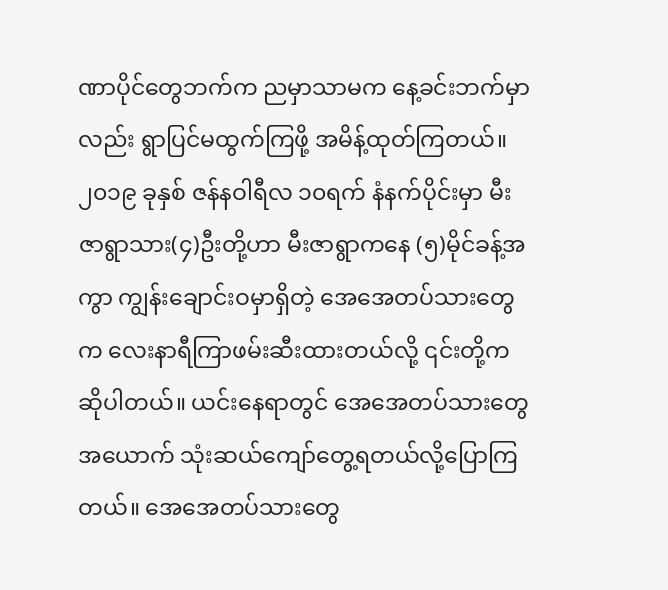ဏာပိုင်တွေဘက်က ညမှာသာမက နေ့ခင်းဘက်မှာလည်း ရွာပြင်မထွက်ကြဖို့ အမိန့်ထုတ်ကြတယ်။
၂၀၁၉ ခုနှစ် ဇန်နဝါရီလ ၁၀ရက် နံနက်ပိုင်းမှာ မီးဇာရွာသား(၄)ဦးတို့ဟာ မီးဇာရွာကနေ (၅)မိုင်ခန့်အကွာ ကျွန်းချောင်းဝမှာရှိတဲ့ အေအေတပ်သားတွေက လေးနာရီကြာဖမ်းဆီးထားတယ်လို့ ၎င်းတို့ကဆိုပါတယ်။ ယင်းနေရာတွင် အေအေတပ်သားတွေအယောက် သုံးဆယ်ကျော်တွေ့ရတယ်လို့ပြောကြတယ်။ အေအေတပ်သားတွေ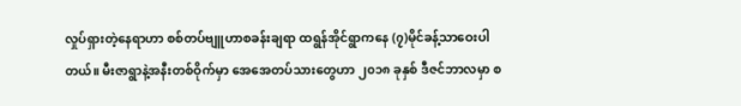လှုပ်ရှားတဲ့နေရာဟာ စစ်တပ်ဗျူဟာစခန်းချရာ ထရွန်အိုင်ရွာကနေ (၇)မိုင်ခန့်သာဝေးပါတယ်။ မီးဇာရွာနဲ့အနီးတစ်ဝိုက်မှာ အေအေတပ်သားတွေဟာ ၂၀၁၈ ခုနှစ် ဒီဇင်ဘာလမှာ စ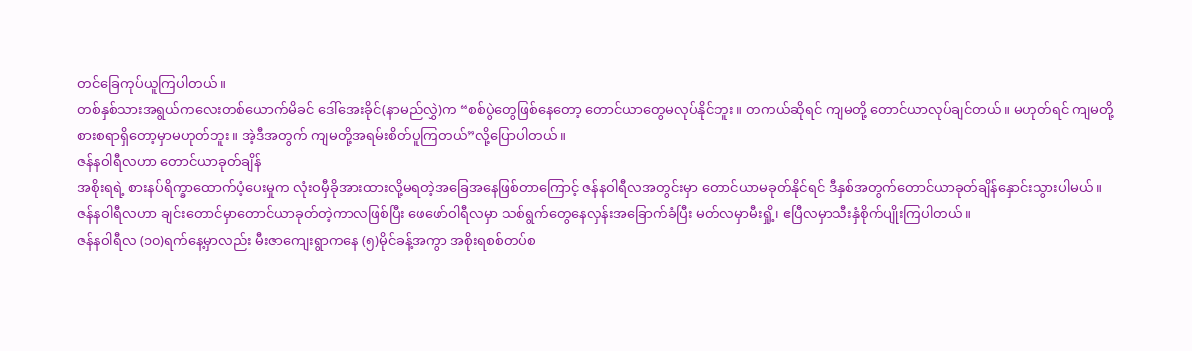တင်ခြေကုပ်ယူကြပါတယ်။
တစ်နှစ်သားအရွယ်ကလေးတစ်ယောက်မိခင် ဒေါ်အေးခိုင်(နာမည်လွှဲ)က “စစ်ပွဲတွေဖြစ်နေတော့ တောင်ယာတွေမလုပ်နိုင်ဘူး။ တကယ်ဆိုရင် ကျမတို့ တောင်ယာလုပ်ချင်တယ်။ မဟုတ်ရင် ကျမတို့စားစရာရှိတော့မှာမဟုတ်ဘူး။ အဲ့ဒီအတွက် ကျမတို့အရမ်းစိတ်ပူကြတယ်”လို့ပြောပါတယ်။
ဇန်နဝါရီလဟာ တောင်ယာခုတ်ချိန်
အစိုးရရဲ့ စားနပ်ရိက္ခာထောက်ပံ့ပေးမှုက လုံးဝမှီခိုအားထားလို့မရတဲ့အခြေအနေဖြစ်တာကြောင့် ဇန်နဝါရီလအတွင်းမှာ တောင်ယာမခုတ်နိုင်ရင် ဒီနှစ်အတွက်တောင်ယာခုတ်ချိန်နှောင်းသွားပါမယ်။ ဇန်နဝါရီလဟာ ချင်းတောင်မှာတောင်ယာခုတ်တဲ့ကာလဖြစ်ပြီး ဖေဖော်ဝါရီလမှာ သစ်ရွက်တွေနေလှန်းအခြောက်ခံပြီး မတ်လမှာမီးရှို့၊ ဧပြီလမှာသီးနှံစိုက်ပျိုးကြပါတယ်။
ဇန်နဝါရီလ (၁၀)ရက်နေ့မှာလည်း မီးဇာကျေးရွာကနေ (၅)မိုင်ခန့်အကွာ အစိုးရစစ်တပ်စ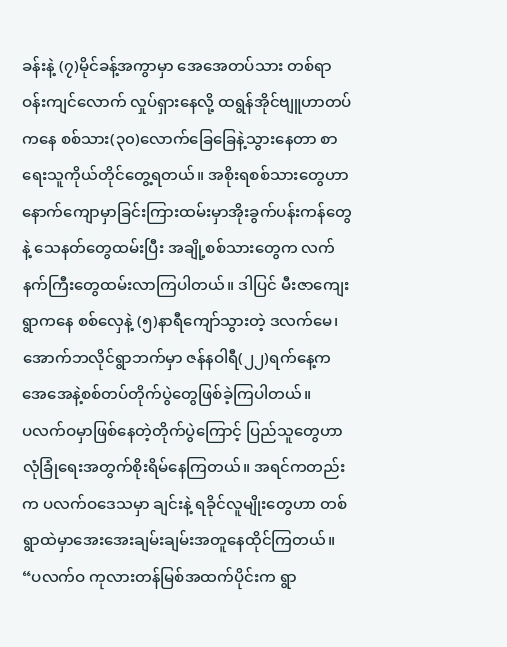ခန်းနဲ့ (၇)မိုင်ခန့်အကွာမှာ အေအေတပ်သား တစ်ရာဝန်းကျင်လောက် လှုပ်ရှားနေလို့ ထရွန်အိုင်ဗျူဟာတပ်ကနေ စစ်သား(၃၀)လောက်ခြေခြေနဲ့သွားနေတာ စာရေးသူကိုယ်တိုင်တွေ့ရတယ်။ အစိုးရစစ်သားတွေဟာ နောက်ကျောမှာခြင်းကြားထမ်းမှာအိုးခွက်ပန်းကန်တွေနဲ့ သေနတ်တွေထမ်းပြီး အချို့စစ်သားတွေက လက်နက်ကြီးတွေထမ်းလာကြပါတယ်။ ဒါပြင် မီးဇာကျေးရွာကနေ စစ်လှေနဲ့ (၅)နာရီကျော်သွားတဲ့ ဒလက်မေ၊ အောက်ဘလိုင်ရွာဘက်မှာ ဇန်နဝါရီ(၂၂)ရက်နေ့က အေအေနဲ့စစ်တပ်တိုက်ပွဲတွေဖြစ်ခဲ့ကြပါတယ်။
ပလက်ဝမှာဖြစ်နေတဲ့တိုက်ပွဲကြောင့် ပြည်သူတွေဟာ လုံခြုံရေးအတွက်စိုးရိမ်နေကြတယ်။ အရင်ကတည်းက ပလက်ဝဒေသမှာ ချင်းနဲ့ ရခိုင်လူမျိုးတွေဟာ တစ်ရွာထဲမှာအေးအေးချမ်းချမ်းအတူနေထိုင်ကြတယ်။
“ပလက်ဝ ကုလားတန်မြစ်အထက်ပိုင်းက ရွာ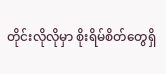တိုင်းလိုလိုမှာ စိုးရိမ်စိတ်တွေရှိ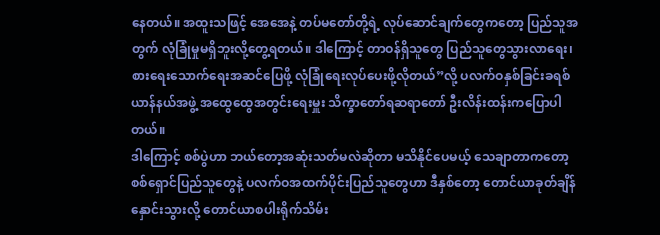နေတယ်။ အထူးသဖြင့် အေအေနဲ့ တပ်မတော်တို့ရဲ့ လုပ်ဆောင်ချက်တွေကတော့ ပြည်သူအတွက် လုံခြုံမှုမရှိဘူးလို့တွေ့ရတယ်။ ဒါကြောင့် တာဝန်ရှိသူတွေ ပြည်သူတွေသွားလာရေး၊ စားရေးသောက်ရေးအဆင်ပြေဖို့ လုံခြုံရေးလုပ်ပေးဖို့လိုတယ်”လို့ ပလက်ဝနှစ်ခြင်းခရစ်ယာန်နယ်အဖွဲ့ အထွေထွေအတွင်းရေးမှူး သိက္ခာတော်ရဆရာတော် ဦးလိန်းထန်းကပြောပါတယ်။
ဒါကြောင့် စစ်ပွဲဟာ ဘယ်တော့အဆုံးသတ်မလဲဆိုတာ မသိနိုင်ပေမယ့် သေချာတာကတော့ စစ်ရှောင်ပြည်သူတွေနဲ့ ပလက်ဝအထက်ပိုင်းပြည်သူတွေဟာ ဒီနှစ်တော့ တောင်ယာခုတ်ချိန်နှောင်းသွားလို့ တောင်ယာစပါးရိုက်သိမ်း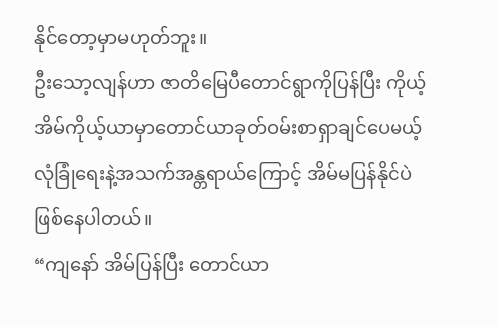နိုင်တော့မှာမဟုတ်ဘူး။
ဦးသော့လျန်ဟာ ဇာတိမြေပီတောင်ရွာကိုပြန်ပြီး ကိုယ့်အိမ်ကိုယ့်ယာမှာတောင်ယာခုတ်ဝမ်းစာရှာချင်ပေမယ့် လုံခြုံရေးနဲ့အသက်အန္တရာယ်ကြောင့် အိမ်မပြန်နိုင်ပဲဖြစ်နေပါတယ်။
“ကျနော် အိမ်ပြန်ပြီး တောင်ယာ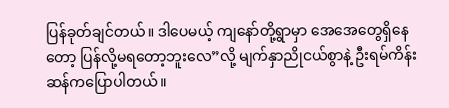ပြန်ခုတ်ချင်တယ်။ ဒါပေမယ့် ကျနော်တို့ရွာမှာ အေအေတွေရှိနေတော့ ပြန်လို့မရတော့ဘူးလေ”လို့ မျက်နှာညိုငယ်စွာနဲ့ ဦးရမ်ကိန်းဆန်ကပြောပါတယ်။